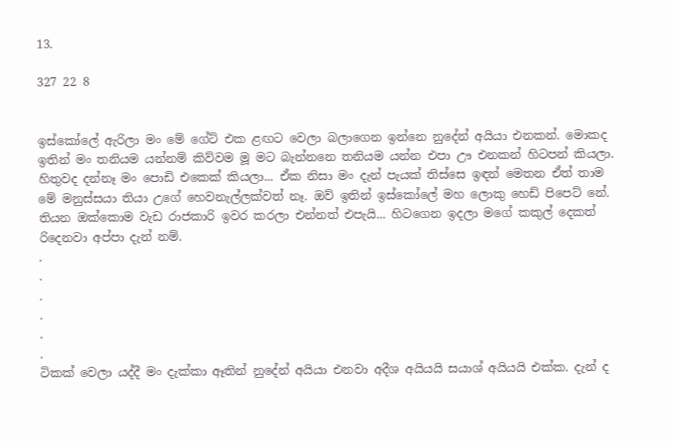13.

327 22 8


ඉස්කෝලේ ඇරිලා මං මේ ගේට් එක ළඟට වෙලා බලාගෙන ඉන්නෙ නුදේන් අයියා එනකන්. මොකද ඉතින් මං තනියම යන්නම් කිව්වම මූ මට බැන්නනෙ තනියම යන්න එපා ඌ එනකන් හිටපන් කියලා. හිතුවද දන්නෑ මං පොඩි එකෙක් කියලා... ඒක නිසා මං දැන් පැයක් තිස්සෙ ඉඳන් මෙතන ඒත් තාම මේ මනුස්සයා තියා උගේ හෙවනැල්ලක්වත් නෑ. ඔව් ඉතින් ඉස්කෝලේ මහ ලොකු හෙඩ් පිපෙට් නේ. තියන ඔක්කොම වැඩ රාජකාරි ඉවර කරලා එන්නත් එපැයි... හිටගෙන ඉදලා මගේ කකුල් දෙකත් රිදෙනවා අප්පා දැන් නම්.
.
.
.
.
.
.
ටිකක් වෙලා යද්දී මං දැක්කා ඈතින් නුදේන් අයියා එනවා අදීශ අයියයි සයාශ් අයියයි එක්ක. දැන් ද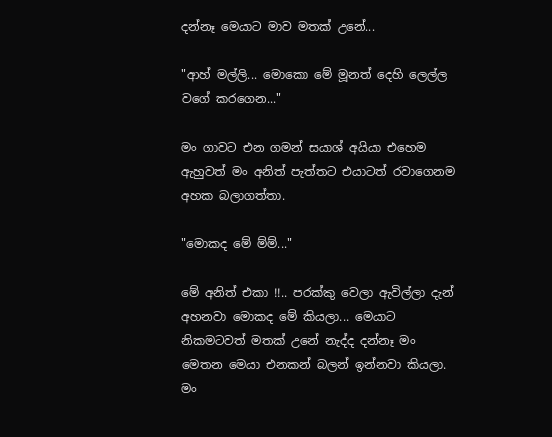දන්නෑ මෙයාට මාව මතක් උනේ...

"ආහ් මල්ලි... මොකො මේ මූනත් දෙහි ලෙල්ල වගේ කරගෙන..."

මං ගාවට එන ගමන් සයාශ් අයියා එහෙම ඇහුවත් මං අනිත් පැත්තට එයාටත් රවාගෙනම අහක බලාගත්තා.

"මොකද මේ ම්ම්..."

මේ අනිත් එකා !!.. පරක්කු වෙලා ඇවිල්ලා දැන් අහනවා මොකද මේ කියලා... මෙයාට නිකමටවත් මතක් උනේ නැද්ද දන්නෑ මං මෙතන මෙයා එනකන් බලන් ඉන්නවා කියලා. මං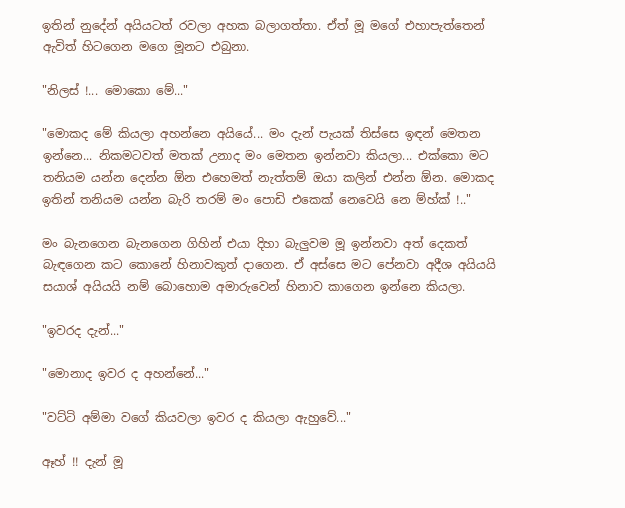ඉතින් නුදේන් අයියටත් රවලා අහක බලාගත්තා. ඒත් මූ මගේ එහාපැත්තෙන් ඇවිත් හිටගෙන මගෙ මූනට එබුනා.

"නිලස් !... මොකො මේ..."

"මොකද මේ කියලා අහන්නෙ අයියේ... මං දැන් පැයක් තිස්සෙ ඉඳන් මෙතන ඉන්නෙ... නිකමටවත් මතක් උනාද මං මෙතන ඉන්නවා කියලා... එක්කො මට තනියම යන්න දෙන්න ඕන එහෙමත් නැත්තම් ඔයා කලින් එන්න ඕන. මොකද ඉතින් තනියම යන්න බැරි තරම් මං පොඩි එකෙක් නෙවෙයි නෙ ම්හ්ක් !.."

මං බැනගෙන බැනගෙන ගිහින් එයා දිහා බැලුවම මූ ඉන්නවා අත් දෙකත් බැඳගෙන කට කොනේ හිනාවකුත් දාගෙන. ඒ අස්සෙ මට පේනවා අදීශ අයියයි සයාශ් අයියයි නම් බොහොම අමාරුවෙන් හිනාව කාගෙන ඉන්නෙ කියලා.

"ඉවරද දැන්..."

"මොනාද ඉවර ද අහන්නේ..."

"වට්ටි අම්මා වගේ කියවලා ඉවර ද කියලා ඇහුවේ..."

ඈහ් !! දැන් මූ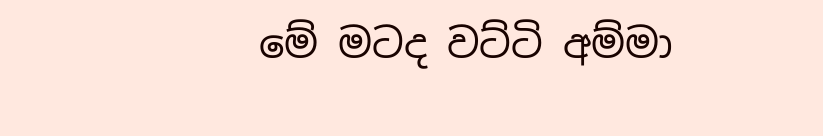මේ මටද වට්ටි අම්මා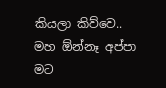කියලා කිව්වෙ.. මහ ඕන්නෑ අප්පා මට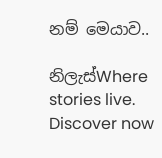නම් මෙයාව..

නිලැස්Where stories live. Discover now